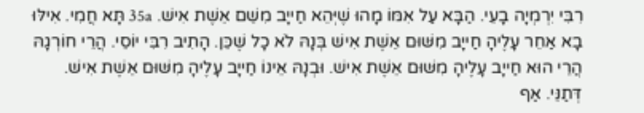רִבִּי יִרְמְיָה בָעֵי. הַבָּא עַל אִמּוֹ מָהוּ שֶׁיְּהֵא חַייָב מִשֵׁם אֵשֶׁת אִישׁ. 35a תָּא חֲמִי. אִילּוּ בָא אַחֵר עָלֶיהָ חַייָב מִשּׁוּם אֵשֶׁת אִישׁ בְּנָהּ לֹא כָל שֶׁכֵּן. הָתִיב רִבִּי יוֹסֵי. הֲרֵי חוֹרְגָהּ הֲרֵי הוּא חַייָב עָלֶיהָ מִשּׁוּם אֵשֶׁת אִישׁ. וּבְנָהּ אֵינוֹ חַייָב עָלֶיהָ מִשּׁוּם אֵשֶׁת אִישׁ. דְּתַנֵּי. אַף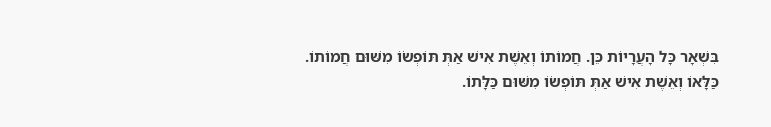בִּשְׁאָר כָּל הָעֲרָיוֹת כֵּן. חֲמוֹתוֹ וְאֵשֶׁת אִישׁ אַתְּ תּוֹפְשׂוֹ מִשּׁוּם חֲמוֹתוֹ. כַּלָּאוֹ וְאֵשֶׁת אִישׁ אַתְּ תּוֹפְשׂוֹ מִשּׁוּם כַּלָּתוֹ.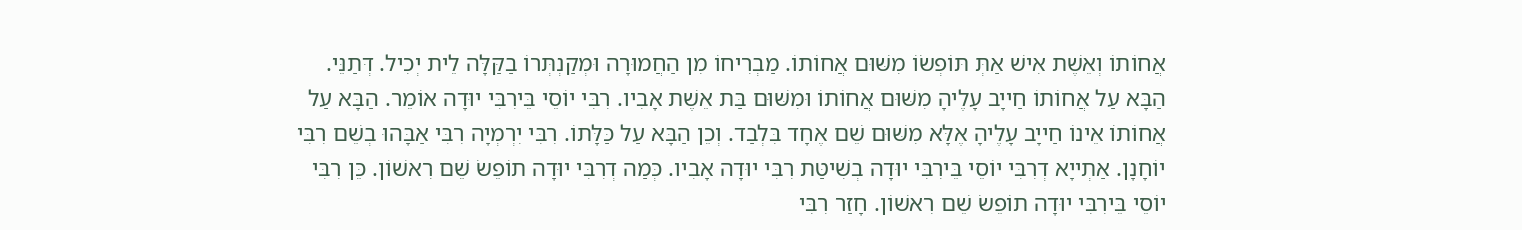אֲחוֹתוֹ וְאֵשֶׁת אִישׁ אַתְּ תּוֹפְשׂוֹ מִשּׁוּם אֲחוֹתוֹ. מַבְרִיחוֹ מִן הַחֲמוּרָה וּמְקַנְתְּרוֹ בַקַּלָּה לֵית יְכִיל. דְּתַנֵּי. הַבָּא עַל אֲחוֹתוֹ חַייָב עָלֶיהָ מִשּׁוּם אֲחוֹתוֹ וּמִשּׁוּם בַּת אֵשֶׁת אָבִיו. רִבִּי יוֹסֵי בֵּירִבִּי יוּדָה אוֹמֵר. הַבָּא עַל אֲחוֹתוֹ אֵינוֹ חַייָב עָלֶיהָ אֶלָּא מִשּׁוּם שֵׁם אֶחָד בִּלְבַד. וְכֵן הַבָּא עַל כַּלָּתוֹ. רִבִּי יִרְמְיָה רִבִּי אַבָּהוּ בְשֵׁם רִבִּי יוֹחָנָן. אַתְייָא דְרִבִּי יוֹסֵי בֵּירִבִּי יוּדָה בְשִׁיטַּת רִבִּי יוּדָה אָבִיו. כְּמַה דְרִבִּי יוּדָה תוֹפֵשׂ שֵׁם רִאשׁוֹן. כֵּן רִבִּי יוֹסֵי בֵּירִבִּי יוּדָה תוֹפֵשׂ שֵׁם רִאשׁוֹן. חָזַר רִבִּי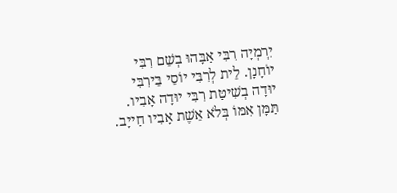יִרְמְיָה רִבִּי אַבָּהוּ בְשֵׁם רִבִּי יוֹחָנָן. לֵית לְרִבִּי יוֹסֵי בֵּירִבִּי יוּדָה בְשִׁיטַּת רִבִּי יוּדָה אָבִיו. תַּמָּן אִמּוֹ בְּלֹא אֵשֶׁת אָבִיו חַייָב.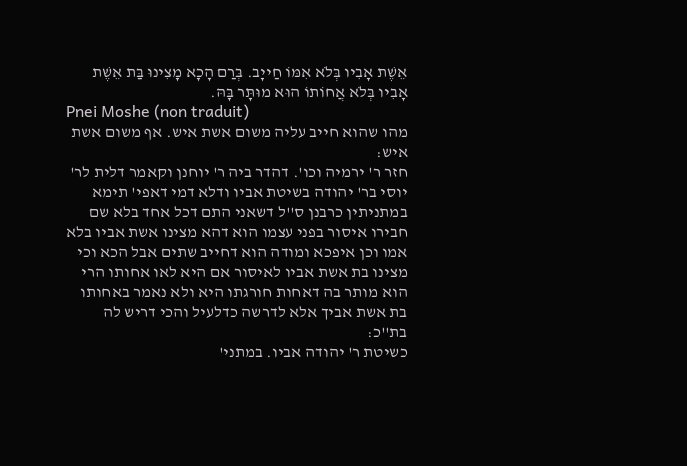אֵשֶׁת אָבִיו בְּלֹא אִמּוֹ חַייָב. בְּרַם הָכָא מָצִינוּ בַּת אֵשֶׁת אָבִיו בְּלֹא אֲחוֹתוֹ הוּא מוּתָּר בָּהּ.
Pnei Moshe (non traduit)
מהו שהוא חייב עליה משום אשת איש. אף משום אשת איש:
חזר ר' ירמיה וכו'. דהדר ביה ר' יוחנן וקאמר דלית לר' יוסי בר' יהודה בשיטת אביו ודלא דמי דאפי' תימא במתניתין כרבנן ס''ל דשאני התם דכל אחד בלא שם חבירו איסור בפני עצמו הוא דהא מצינו אשת אביו בלא אמו וכן איפכא ומודה הוא דחייב שתים אבל הכא וכי מצינו בת אשת אביו לאיסור אם היא לאו אחותו הרי הוא מותר בה דאחות חורגתו היא ולא נאמר באחותו בת אשת אביך אלא לדרשה כדלעיל והכי דריש לה בת''כ:
כשיטת ר' יהודה אביו. במתני'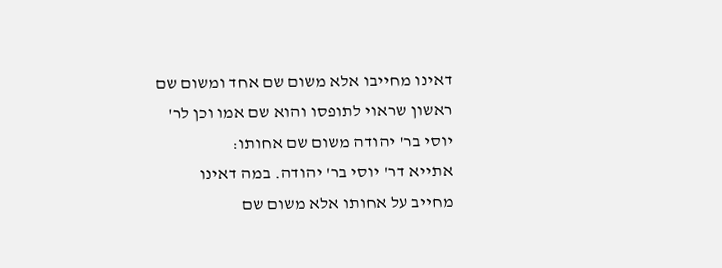דאינו מחייבו אלא משום שם אחד ומשום שם ראשון שראוי לתופסו והוא שם אמו וכן לר' יוסי בר' יהודה משום שם אחותו:
אתייא דר' יוסי בר' יהודה. במה דאינו מחייב על אחותו אלא משום שם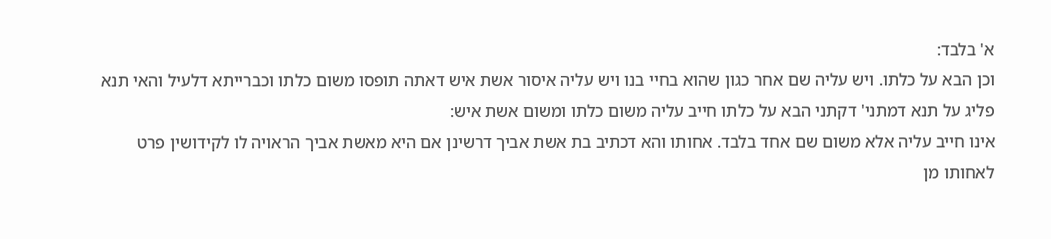א' בלבד:
וכן הבא על כלתו. ויש עליה שם אחר כגון שהוא בחיי בנו ויש עליה איסור אשת איש דאתה תופסו משום כלתו וכברייתא דלעיל והאי תנא פליג על תנא דמתני' דקתני הבא על כלתו חייב עליה משום כלתו ומשום אשת איש:
אינו חייב עליה אלא משום שם אחד בלבד. אחותו והא דכתיב בת אשת אביך דרשינן אם היא מאשת אביך הראויה לו לקידושין פרט לאחותו מן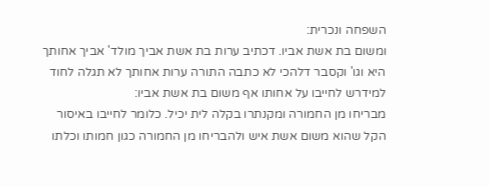השפחה ונכרית:
ומשום בת אשת אביו. דכתיב ערות בת אשת אביך מולד' אביך אחותך היא וגו' וקסבר דלהכי לא כתבה התורה ערות אחותך לא תגלה לחוד למידרש לחייבו על אחותו אף משום בת אשת אביו:
מבריחו מן החמורה ומקנתרו בקלה לית יכיל. כלומר לחייבו באיסור הקל שהוא משום אשת איש ולהבריחו מן החמורה כגון חמותו וכלתו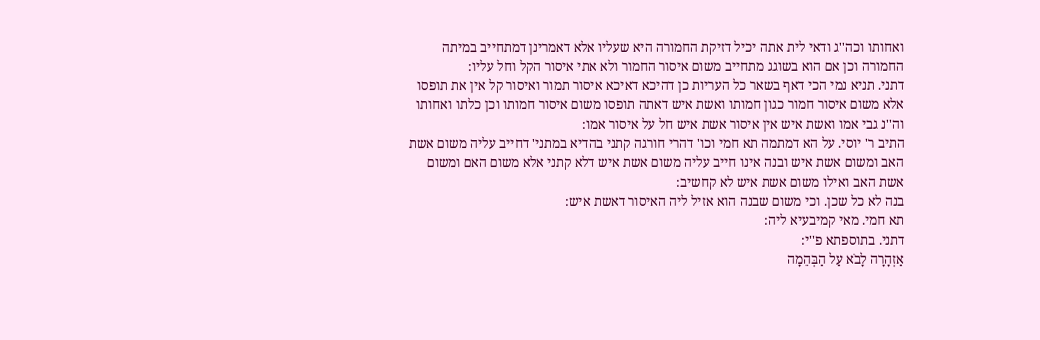ואחותו וכה''ג ודאי לית אתה יכיל דזיקת החמורה היא שעליו אלא דאמרינן דמתחייב במיתה החמורה וכן אם הוא בשוגג מתחייב משום איסור החמור ולא אתי איסור הקל וחל עליו:
דתני. תניא נמי הכי דאף בשאר כל העריות כן דהיכא דאיכא איסור תמור ואיסור קל אין את תופסו אלא משום איסור חמור כגון חמותו ואשת איש דאתה תופסו משום איסור חמותו וכן כלתו ואחותו וה''נ גבי אמו ואשת איש אין איסור אשת איש חל על איסור אמו:
התיב ר' יוסי. על הא דמתמה תא חמי וכו' דהרי חורגה קתני בהדיא במתני' דחייב עליה משום אשת האב ומשום אשת איש ובנה אינו חייב עליה משום אשת איש דלא קתני אלא משום האם ומשום אשת האב ואילו משום אשת איש לא קחשיב:
בנה לא כל שכן. וכי משום שבנה הוא אזיל ליה האיסור דאשת איש:
תא חמי. מאי קמיבעיא ליה:
דתני. בתוספתא פ''י:
אַזְהָרָה לָבֹא עַל הַבְּהֵמָה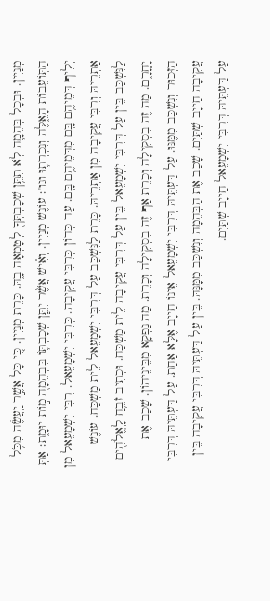מְנַיִין. וּבְכָל בְּהֵמָ֛ה לֹֽא תִתֵּ֥ן שְׁכָבְתְּךָ֖ לְטָמְאָה בָ֑הּ. כָּרֵת מְנַיִין. כִּ֚י כָּל אֲשֶׁ֣ר יַֽעֲשֶׂ֔ה מִכֹּ֥ל הַתּֽוֹעֵבוֹת הָאֵ֑לֶּה וְנִכְרְת֛וּ וגו'׃ עוֹנֶשׁ מְנַיִין. וְאִ֗ישׁ אֲשֶׁ֨ר יִתֵּ֧ן שְׁכָבְתּ֛וֹ בִּבְהֵמָה֭ מ֣וֹת יוּמָ֑ת׃ אַתְּ יְלִיף דְּמֵיהֶ֥ם בָּֽם מִדְּמֵיהֶ֥ם בָּֽם. עַד כְּדוֹן כְּרִבִּי עֲקִיבָה. כְּרִבִּי יִשְׁמָעֵאל. רִבִּי יִשְׁמָעֵאל מִן אַתְרֵיהּ וְרִבִּי עֲקִיבָה מִן אַתְרֵיהּ. כָּרֵת לַנִּשְׁכַּב עַל דְּרִבִּי יִשְׁמָעֵאל לֵית מַשְׁכַּח. עוֹנֶשׁ לַנִּשְׁכַּב בֵּין עַל דְּרִבִּי יִשְׁמָעֵאל בֵּין עַל דְּרִבִּי עֲקִיבָה לֵית מַשְׁכַּח. וּכְתִיב זֹבֵ֥חַ לָֽאֱלֹהִ֖ים יָחֳֽרָ֑ם. מַה זֶה בִסְקִילָה וְכָרֵת אַף זֶה בִסְקִילָה וְכָרֵת. מַה נַפְקָא מִבֵּינֵיהוֹן. שָׁכַב אֶת הַזְּכוּר וְנִשְׁכַּב מִמֶּנּוּ. עַל דַּעְתֵּיהּ דְּרִבִּי יִשְׁמָעֵאל אֵינוֹ חַייָב אֶלָּא אַחַת. עַל דַּעְתֵּיהּ דְּרִבִּי עֲקִיבָה חַייָב שְׁתַּיִם. שָׁכַב אֶת הַבְּהֵמָה וְנִשְׁכַּב מִמֶָּנָּהּ. בֵּין עַל דַּעְתֵּיהּ דְּרִבִּי עֲקִיבָה בֵּין עַל דַּעְתֵּיהּ דְּרִבִּי יִשְׁמָעֵאל חַייָב שְׁתַּיִם.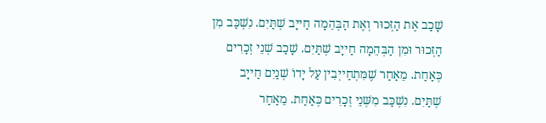שָׁכַב אֶת הַזְּכוּר וְאֶת הַבְּהֵמָה חַייָב שְׁתַּיִם. נִשְׁכַּב מִן הַזְּכוּר וּמִן הַבְּהֵמָה חַייָב שְׁתַּיִם. שָׁכַב שְׁנֵי זְכָרִים כְּאַחַת. מֵאַחַר שֶׁמִּתְחַייְבִין עַל יָדוֹ שְׁנַיִם חַייָב שְׁתַּיִם. נִשְׁכַּב מִשְּׁנֵי זְכָרִים כְּאַחַת. מֵאַחַר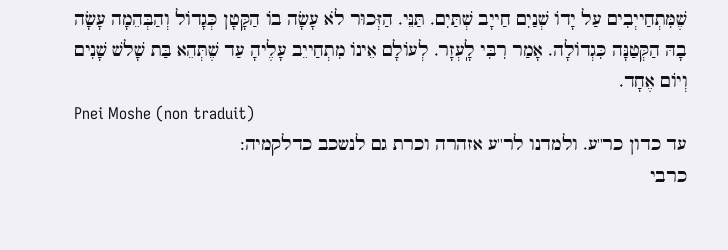שֶׁמִּתְחַייְבִים עַל יָדוֹ שְׁנַיִם חַייָב שְׁתַּיִם. תַּנֵּי. הַזְּכוּר לֹא עָשָׂה בוֹ הַקָּטָן כְּגָדוֹל וְהַבְּהֵמָה עָשָׂה בָהּ הַקְּטַנָּה כִּגְדוֹלָה. אָמַר רִבִּי לָֽעְזָר. לְעוֹלָם אֵינוֹ מִתְחַייֵב עָלֶיהָ עַד שֶׁתְּהֵא בַּת שָׁלשׁ שָׁנִים וְיוֹם אֶחָד.
Pnei Moshe (non traduit)
עד כדון כר''ע. ולמדנו לר''ע אזהרה וכרת גם לנשכב כדלקמיה:
כרבי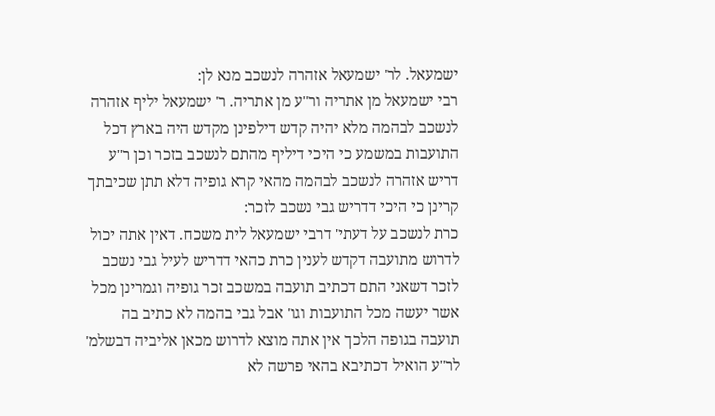ישמעאל. לר' ישמעאל אזהרה לנשכב מנא לן:
רבי ישמעאל מן אתריה ור''ע מן אתריה. ר' ישמעאל יליף אזהרה לנשכב לבהמה מלא יהיה קדש דילפינן מקדש היה בארץ דכל התועבות במשמע כי היכי דיליף מהתם לנשכב בזכר וכן ר''ע דריש אזהרה לנשכב לבהמה מהאי קרא גופיה דלא תתן שכיבתך קרינן כי היכי דדריש גבי נשכב לזכר:
כרת לנשכב על דעתי' דרבי ישמעאל לית משכח. דאין אתה יכול לדרוש מתועבה דקדש לענין כרת כהאי דדריש לעיל גבי נשכב לזכר דשאני התם דכתיב תועבה במשכב זכר גופיה וגמרינן מכל אשר יעשה מכל התועבות וגו' אבל גבי בהמה לא כתיב בה תועבה בגופה הלכך אין אתה מוצא לדרוש מכאן אליביה דבשלמ' לר''ע הואיל דכתיבא בהאי פרשה לא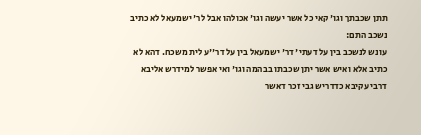תתן שכבתך וגו' קאי כל אשר יעשה וגו' אכולהו אבל לר' ישמעאל לא כתיב נשכב התם:
עונש לנשכב בין על דעתי' דר' ישמעאל בין על דר''ע לית משכח. דהא לא כתיב אלא ואיש אשר יתן שכבתו בבהמה וגו' ואי אפשר למידרש אליבא דרבי עקיבא כדדריש גבי זכר דאשר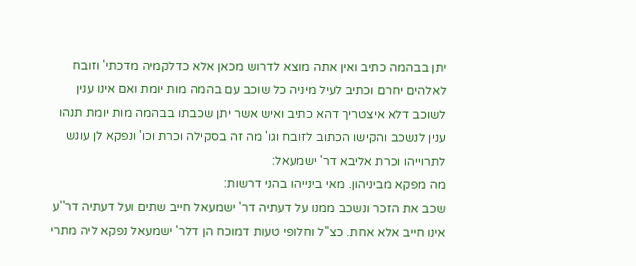יתן בבהמה כתיב ואין אתה מוצא לדרוש מכאן אלא כדלקמיה מדכתי' וזובח לאלהים יחרם וכתיב לעיל מיניה כל שוכב עם בהמה מות יומת ואם אינו ענין לשוכב דלא איצטריך דהא כתיב ואיש אשר יתן שכבתו בבהמה מות יומת תנהו ענין לנשכב והקישו הכתוב לזובח וגו' מה זה בסקילה וכרת וכו' ונפקא לן עונש לתרוייהו וכרת אליבא דר' ישמעאל:
מה מפקא מביניהון. מאי בינייהו בהני דרשות:
שכב את הזכר ונשכב ממנו על דעתיה דר' ישמעאל חייב שתים ועל דעתיה דר''ע אינו חייב אלא אחת. כצ''ל וחלופי טעות דמוכח הן דלר' ישמעאל נפקא ליה מתרי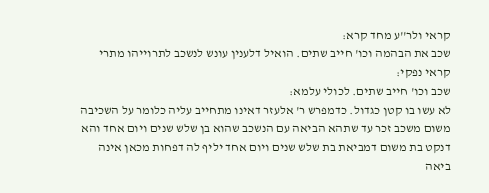קראי ולר''ע מחד קרא:
שכב את הבהמה וכו' חייב שתים. הואיל דלענין עונש לנשכב לתרוייהו מתרי קראי נפקי:
שכב וכו' חייב שתים. לכולי עלמא:
לא עשו בו קטן כגדול. כדמפרש ר' אלעזר דאינו מתחייב עליה כלומר על השכיבה משום משכב זכר עד שתהא הביאה עם הנשכב שהוא בן שלש שנים ויום אחד והא דנקט בת משום דמביאת בת שלש שנים ויום אחד יליף לה דפחות מכאן אינה ביאה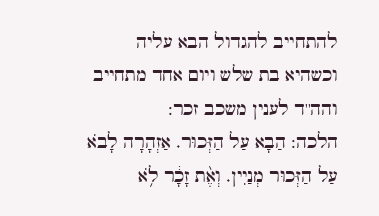להתחייב להגדול הבא עליה וכשהיא בת שלש ויום אחד מתחייב והה''ד לענין משכב זכר:
הלכה: הַבָא עַל הַזְּכוּר. אַזְהָרָה לָבֹא עַל הַזְּכוּר מְנַיִין. וְאֶ֨ת זָכָ֔ר לֹ֥א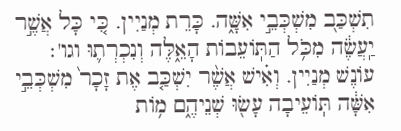תִשְׁכַּב֭ מִשְׁכְּבֵ֣י אִשָּׁ֑ה. כָּרֵת מְנַיִין. כִּ֚י כָּל אֲשֶׁ֣ר יַֽעֲשֶׂ֔ה מִכֹּ֥ל הַתּֽוֹעֵבוֹת הָאֵ֑לֶּה וְנִכְרְת֛וּ וגו'׃ עוֹנֶשׁ מְנַיִין. וְאִ֗ישׁ אֲשֶׁ֨ר יִשְׁכַּ֤ב אֶת זָכָר֙ מִשְׁכְּבֵ֣י אִשָּׁ֔ה תּֽוֹעֵיבָה עָשׂ֖וּ שְׁנֵיהֶ֑ם מ֥וֹת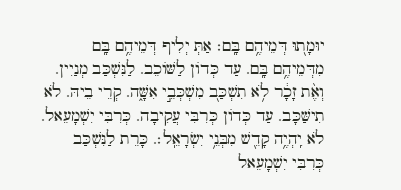יוּמָת֭וּ דְּמֵיהֶ֥ם בָּֽם׃ אַתְּ יְלִיף דְּמֵיהֶ֥ם בָּֽם מִדְּמֵיהֶ֥ם בָּֽם. עַד כְּדוֹן לַשּׁוֹכֵב. לַנִּשְׁכַּב מְנַיִין. וְאֶ֨ת זָכָ֔ר לֹ֥א תִשְׁכַּב֭ מִשְׁכְּבֵ֣י אִשָּׁ֑ה. קְרֵי בֵיהּ. לֹא תִישַּׁכָּב. עַד כְּדוֹן כְּרִבִּי עֲקִיבָה. כְּרִבִּי יִשְׁמָעֵאל. לֹא יִֽהְיֶ֥ה קָדֵ֖שׁ מִבְּנֵ֥י יִשְׂרָאֵֽל׃. כָּרֵת לַנִּשְׁכַּב כְּרִבִּי יִשְׁמָעֵאל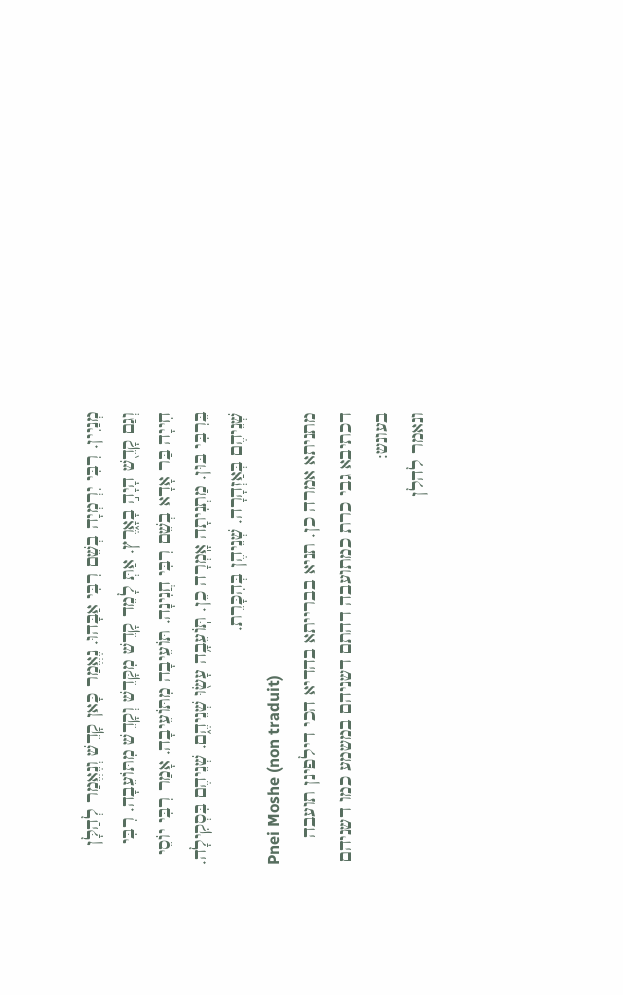מְנַיִין. רִבִּי יִרְמְיָה בְשֵׁם רִבִּי אַבָּהוּ. נֶאֱמַר כָּאן קָדֵשׁ וְנֶאֱמַר לְהַלָּן וְגַם קָדֵ֖שׁ הָיָה֣ בָאָ֑רֶץ. אַתְּ לָמֵד קָדֵשׁ מִקָּדֵשׁ וְקָדֵשׁ מִתּוֹעֵבָה. רִבִּי חִייָה בַּר אָדָא בְשֵׁם רִבִּי חֲנִינָה. תּוֹעֵיבָה מִתּוֹעֵיבָה. אָמַר רִבִּי יוֹסֵי בֵּרִבִּי בּוּן. מַתְנִיתָה אָֽמְרָה כֵן. תּֽוֹעֵבָ֥ה עָשׂ֖וּ שְׁנֵיהֶ֑ם. שְׁנֵיהֶם בִּסְקִילָה. שְׁנֵיהֶם בְּאַזְהָרָה. שְׁנֵיהֶן בְּהִכָּרֵת.
Pnei Moshe (non traduit)
מתניתא אמרה כן. תניא בברייתא בהדיא הכי דילפינן תועבה דכתיבא גבי כרת כמתועבה דהתם דשניהם במשמע כמו דשניהם בעונש:
ונאמר להלן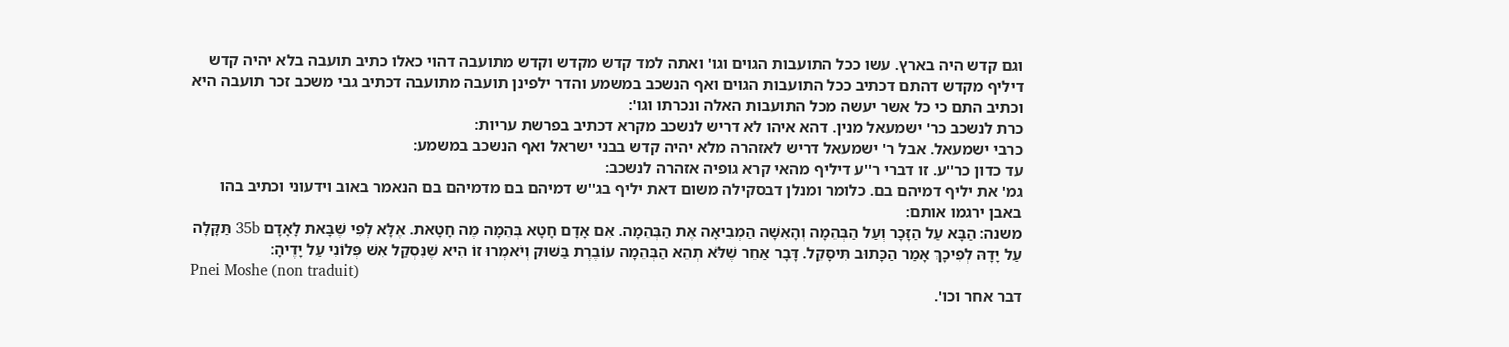וגם קדש היה בארץ. עשו ככל התועבות הגוים וגו' ואתה למד קדש מקדש וקדש מתועבה דהוי כאלו כתיב תועבה בלא יהיה קדש דיליף מקדש דהתם דכתיב ככל התועבות הגוים ואף הנשכב במשמע והדר ילפינן תועבה מתועבה דכתיב גבי משכב זכר תועבה היא וכתיב התם כי כל אשר יעשה מכל התועבות האלה ונכרתו וגו':
כרת לנשכב כר' ישמעאל מנין. דהא איהו לא דריש לנשכב מקרא דכתיב בפרשת עריות:
כרבי ישמעאל. אבל ר' ישמעאל דריש לאזהרה מלא יהיה קדש בבני ישראל ואף הנשכב במשמע:
עד כדון כר''ע. זו דברי ר''ע דיליף מהאי קרא גופיה אזהרה לנשכב:
גמ' את יליף דמיהם בם. כלומר ומנלן דבסקילה משום דאת יליף בג''ש דמיהם בם מדמיהם בם הנאמר באוב וידעוני וכתיב בהו באבן ירגמו אותם:
משנה: הַבָּא עַל הַזָּכָר וְעַל הַבְּהֵמָה וְהָאִשָׁה הַמְבִיאָה אֶת הַבְּהֵמָה. אִם אָדָם חָטָא בְּהֵמָה מֶה חָטָאת. אֶלָּא לְפִי שֶׁבָּאת לָאָדָם 35b תַּקָּלָה עַל יָדָהּ לְפִיכָךְ אָמַר הַכָּתוּב תִּיסָּקֵל. דָּבָר אַחֵר שֶׁלֹּא תְהֵא הַבְּהֵמָה עוֹבֶרֶת בַּשּׁוּק וְיֹאמְרוּ זוֹ הִיא שֶׁנִּסְקַל אִשׁ פְּלוֹנִי עַל יָדֶיהָ׃
Pnei Moshe (non traduit)
דבר אחר וכו'.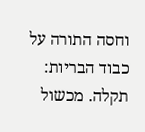וחסה התורה על כבוד הבריות:
תקלה. מכשול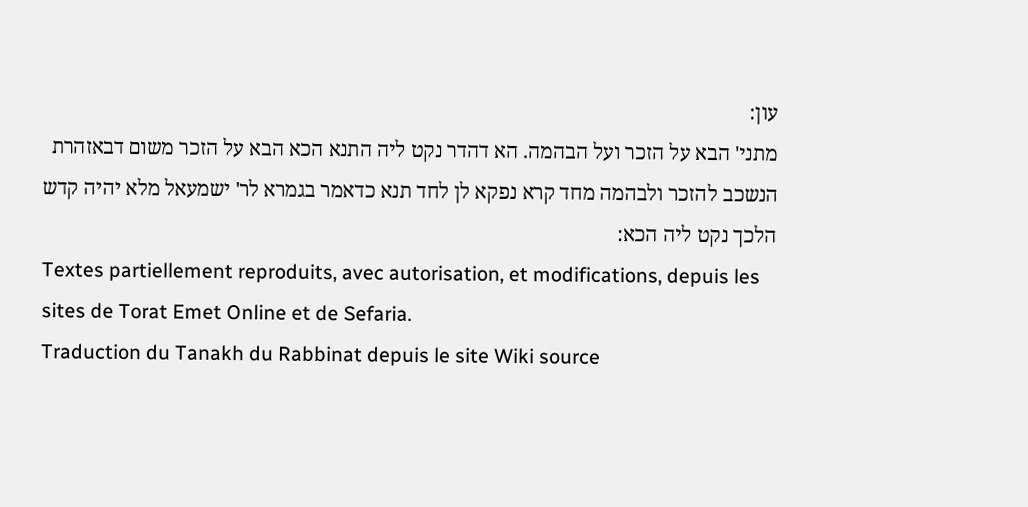עון:
מתני' הבא על הזכר ועל הבהמה. הא דהדר נקט ליה התנא הכא הבא על הזכר משום דבאזהרת הנשכב להזכר ולבהמה מחד קרא נפקא לן לחד תנא כדאמר בגמרא לר' ישמעאל מלא יהיה קדש הלכך נקט ליה הכא:
Textes partiellement reproduits, avec autorisation, et modifications, depuis les sites de Torat Emet Online et de Sefaria.
Traduction du Tanakh du Rabbinat depuis le site Wiki source